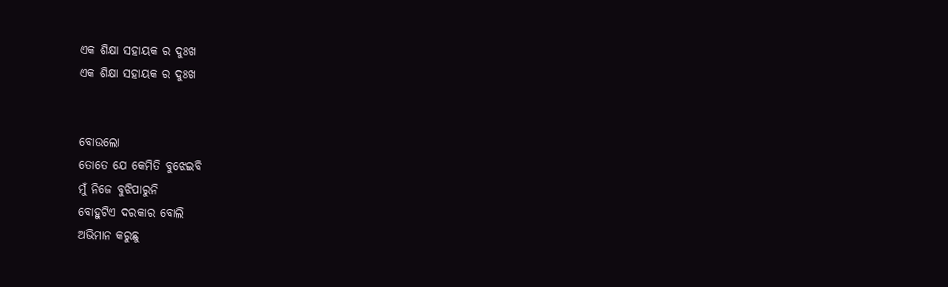ଏକ ଶିକ୍ଷା ସହାୟକ ର ଦୁଃଖ
ଏକ ଶିକ୍ଷା ସହାୟକ ର ଦୁଃଖ


ବୋଉଲୋ
ତୋତେ ଯେ କେମିତି ବୁଝେଇବି
ମୁଁ ନିଜେ ବୁଝିପାରୁନି
ବୋହୁଟିଏ ଦରକାର ବୋଲି
ଅଭିମାନ କରୁଛୁ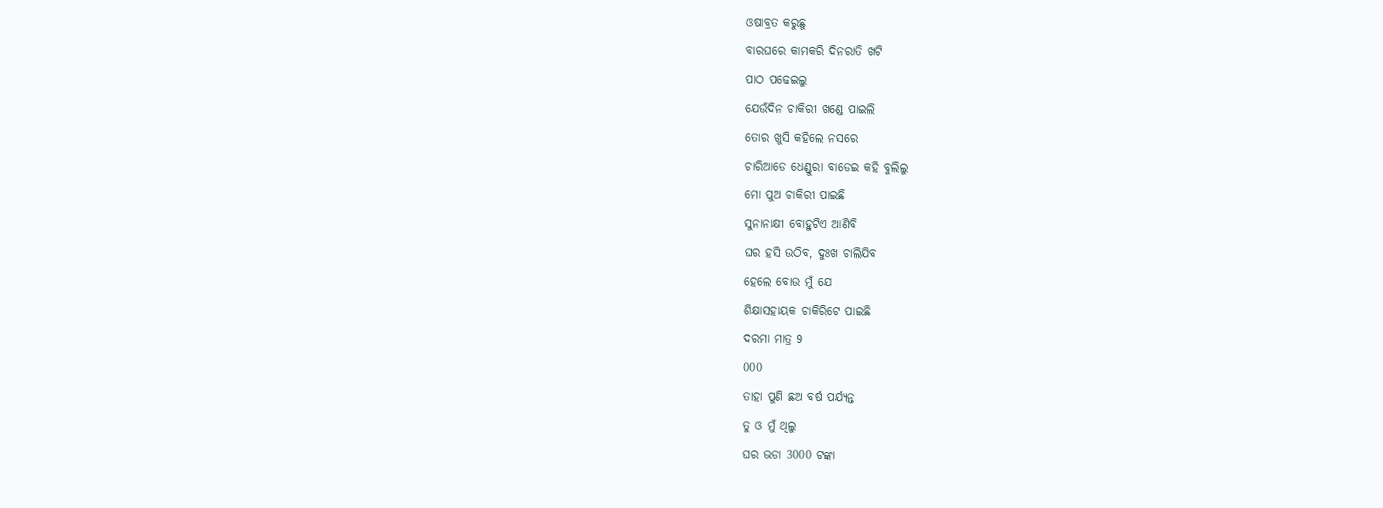ଓଷାବ୍ରତ କରୁଛୁ
ବାରଘରେ କାମକରି ଦିନରାତି ଖଟି
ପାଠ ପଢେଇଲୁ
ଯେଉଁଦିନ ଚାକିରୀ ଖଣ୍ଡେ ପାଇଲି
ତୋର ଖୁସି କହିଲେ ନସରେ
ଚାରିଆଡେ ଧେଣ୍ଡୁରା ବାଡେଇ କହି ବୁଲିଲୁ
ମୋ ପୁଅ ଚାକିରୀ ପାଇଛି
ସୁନାନାକ୍ଷୀ ବୋହୁଟିଏ ଆଣିବି
ଘର ହସି ଉଠିବ, ଦୁଃଖ ଚାଲିଯିବ
ହେଲେ ବୋଉ ମୁଁ ଯେ
ଶିକ୍ଷାସହାୟକ ଚାକିରିଟେ ପାଇଛି
ଦରମା ମାତ୍ର 9
000
ତାହା ପୁଣି ଛଅ ବର୍ଷ ପର୍ଯ୍ୟନ୍ତ
ତୁ ଓ ମୁଁ ଥିଲୁ
ଘର ଭଡା 3000 ଟଙ୍କା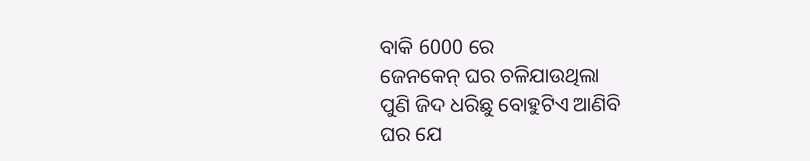ବାକି 6000 ରେ
ଜେନକେନ୍ ଘର ଚଳିଯାଉଥିଲା
ପୁଣି ଜିଦ ଧରିଛୁ ବୋହୁଟିଏ ଆଣିବି
ଘର ଯେ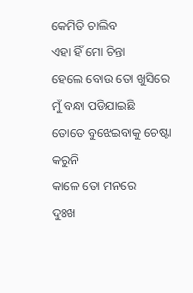କେମିତି ଚାଲିବ
ଏହା ହିଁ ମୋ ଚିନ୍ତା
ହେଲେ ବୋଉ ତୋ ଖୁସିରେ
ମୁଁ ବନ୍ଧା ପଡିଯାଇଛି
ତୋତେ ବୁଝେଇବାକୁ ଚେଷ୍ଟା କରୁନି
କାଳେ ତୋ ମନରେ
ଦୁଃଖ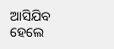ଆସିଯିବ
ହେଲେ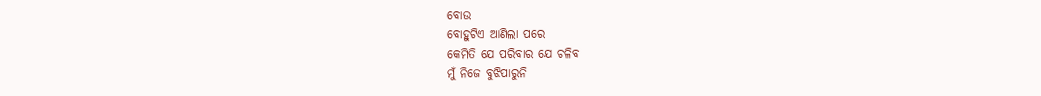ବୋଉ
ବୋହୁଟିଏ ଆଣିଲା ପରେ
କେମିତି ଯେ ପରିବାର ଯେ ଚଳିବ
ମୁଁ ନିଜେ ବୁଝିପାରୁନି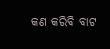କଣ କରିବି ବାଟ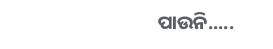ପାଉନି.....